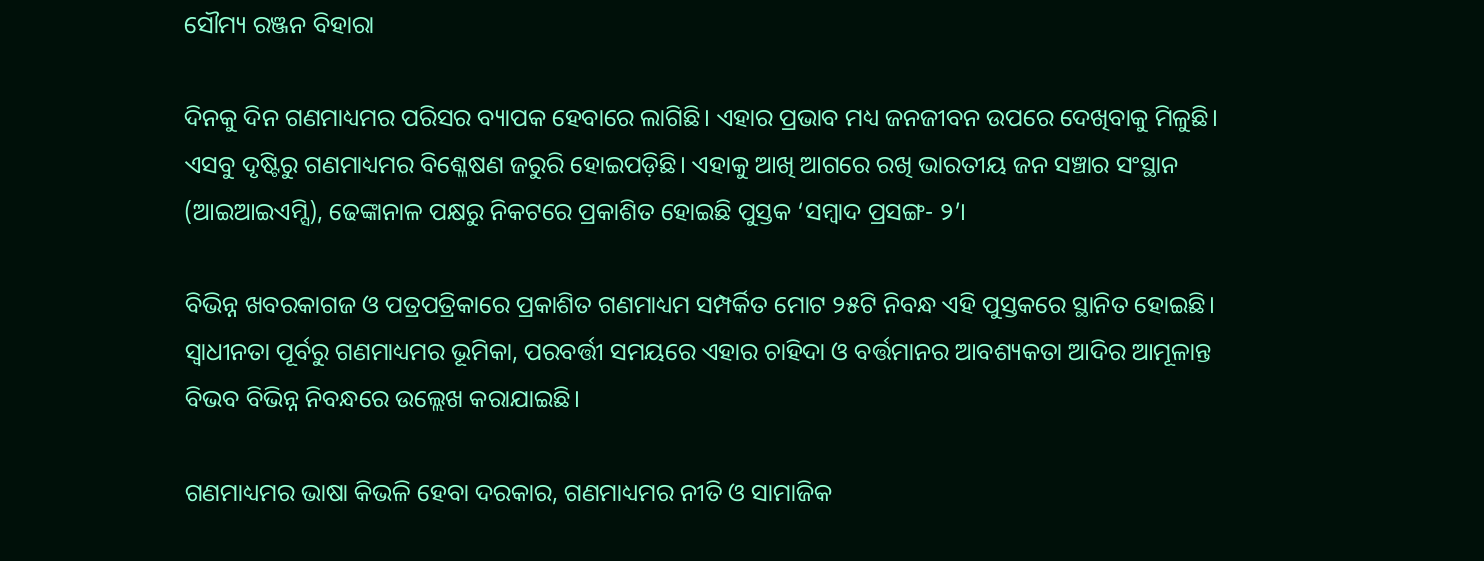ସୌମ୍ୟ ରଞ୍ଜନ ବିହାରା

ଦିନକୁ ଦିନ ଗଣମାଧ୍ୟମର ପରିସର ବ୍ୟାପକ ହେବାରେ ଲାଗିଛି। ଏହାର ପ୍ରଭାବ ମଧ୍ୟ ଜନଜୀବନ ଉପରେ ଦେଖିବାକୁ ମିଳୁଛି। ଏସବୁ ଦୃଷ୍ଟିରୁ ଗଣମାଧ୍ୟମର ବିଶ୍ଳେଷଣ ଜରୁରି ହୋଇପଡ଼ିଛି। ଏହାକୁ ଆଖି ଆଗରେ ରଖି ଭାରତୀୟ ଜନ ସଞ୍ଚାର ସଂସ୍ଥାନ (ଆଇଆଇଏମ୍ସି), ଢେଙ୍କାନାଳ ପକ୍ଷରୁ ନିକଟରେ ପ୍ରକାଶିତ ହୋଇଛି ପୁସ୍ତକ ‘ସମ୍ବାଦ ପ୍ରସଙ୍ଗ- ୨’।

ବିଭିନ୍ନ ଖବରକାଗଜ ଓ ପତ୍ରପତ୍ରିକାରେ ପ୍ରକାଶିତ ଗଣମାଧ୍ୟମ ସମ୍ପର୍କିତ ମୋଟ ୨୫ଟି ନିବନ୍ଧ ଏହି ପୁସ୍ତକରେ ସ୍ଥାନିତ ହୋଇଛି। ସ୍ୱାଧୀନତା ପୂର୍ବରୁ ଗଣମାଧ୍ୟମର ଭୂମିକା, ପରବର୍ତ୍ତୀ ସମୟରେ ଏହାର ଚାହିଦା ଓ ବର୍ତ୍ତମାନର ଆବଶ୍ୟକତା ଆଦିର ଆମୂଳାନ୍ତ ବିଭବ ବିଭିନ୍ନ ନିବନ୍ଧରେ ଉଲ୍ଲେଖ କରାଯାଇଛି।

ଗଣମାଧ୍ୟମର ଭାଷା କିଭଳି ହେବା ଦରକାର, ଗଣମାଧ୍ୟମର ନୀତି ଓ ସାମାଜିକ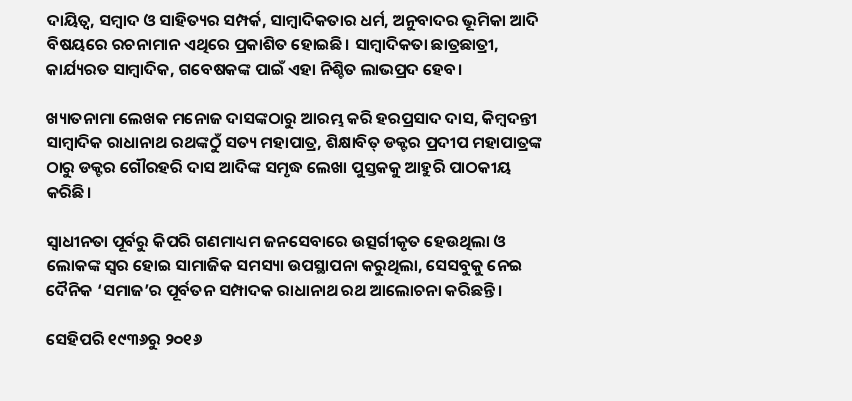ଦାୟିତ୍ୱ, ସମ୍ବାଦ ଓ ସାହିତ୍ୟର ସମ୍ପର୍କ, ସାମ୍ବାଦିକତାର ଧର୍ମ, ଅନୁବାଦର ଭୂମିକା ଆଦି ବିଷୟରେ ରଚନାମାନ ଏଥିରେ ପ୍ରକାଶିତ ହୋଇଛି। ସାମ୍ବାଦିକତା ଛାତ୍ରଛାତ୍ରୀ, କାର୍ଯ୍ୟରତ ସାମ୍ବାଦିକ, ଗବେଷକଙ୍କ ପାଇଁ ଏହା ନିଶ୍ଚିତ ଲାଭପ୍ରଦ ହେବ।

ଖ୍ୟାତନାମା ଲେଖକ ମନୋଜ ଦାସଙ୍କଠାରୁ ଆରମ୍ଭ କରି ହରପ୍ରସାଦ ଦାସ, କିମ୍ବଦନ୍ତୀ ସାମ୍ବାଦିକ ରାଧାନାଥ ରଥଙ୍କଠୁଁ ସତ୍ୟ ମହାପାତ୍ର, ଶିକ୍ଷାବିତ୍ ଡକ୍ଟର ପ୍ରଦୀପ ମହାପାତ୍ରଙ୍କ ଠାରୁ ଡକ୍ଟର ଗୌରହରି ଦାସ ଆଦିଙ୍କ ସମୃଦ୍ଧ ଲେଖା ପୁସ୍ତକକୁ ଆହୁରି ପାଠକୀୟ କରିଛି।

ସ୍ୱାଧୀନତା ପୂର୍ବରୁ କିପରି ଗଣମାଧ୍ୟମ ଜନସେବାରେ ଉତ୍ସର୍ଗୀକୃତ ହେଉଥିଲା ଓ ଲୋକଙ୍କ ସ୍ୱର ହୋଇ ସାମାଜିକ ସମସ୍ୟା ଉପସ୍ଥାପନା କରୁଥିଲା, ସେସବୁକୁ ନେଇ ଦୈନିକ ‘ସମାଜ’ର ପୂର୍ବତନ ସମ୍ପାଦକ ରାଧାନାଥ ରଥ ଆଲୋଚନା କରିଛନ୍ତି।

ସେହିପରି ୧୯୩୬ରୁ ୨୦୧୬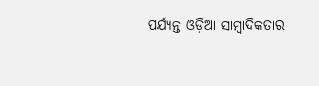ପର୍ଯ୍ୟନ୍ତ ଓଡ଼ିଆ ସାମ୍ବାଦିକତାର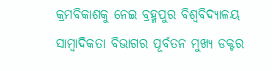କ୍ରମବିକାଶକୁ ନେଇ ବ୍ରହ୍ମପୁର ବିଶ୍ୱବିଦ୍ୟାଳୟ ସାମ୍ବାଦିକତା ବିଭାଗର ପୂର୍ବତନ ମୁଖ୍ୟ ଡକ୍ଟର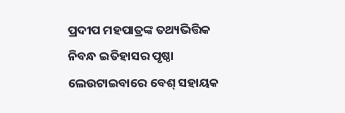ପ୍ରଦୀପ ମହପାତ୍ରଙ୍କ ତଥ୍ୟଭିତ୍ତିକ ନିବନ୍ଧ ଇତିହାସର ପୃଷ୍ଠା ଲେଉଟାଇବାରେ ବେଶ୍ ସହାୟକ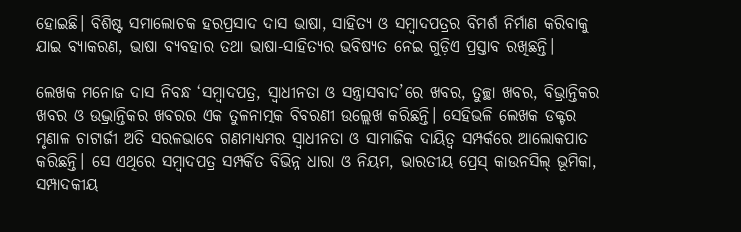ହୋଇଛି। ବିଶିଷ୍ଟ ସମାଲୋଚକ ହରପ୍ରସାଦ ଦାସ ଭାଷା, ସାହିତ୍ୟ ଓ ସମ୍ବାଦପତ୍ରର ବିମର୍ଶ ନିର୍ମାଣ କରିବାକୁ ଯାଇ ବ୍ୟାକରଣ, ଭାଷା ବ୍ୟବହାର ତଥା ଭାଷା-ସାହିତ୍ୟର ଭବିଷ୍ୟତ ନେଇ ଗୁଡ଼ିଏ ପ୍ରସ୍ତାବ ରଖିଛନ୍ତି।

ଲେଖକ ମନୋଜ ଦାସ ନିବନ୍ଧ ‘ସମ୍ବାଦପତ୍ର, ସ୍ୱାଧୀନତା ଓ ସନ୍ତ୍ରାସବାଦ’ରେ ଖବର, ତୁଚ୍ଛା ଖବର, ବିଭ୍ରାନ୍ତିକର ଖବର ଓ ଉଦ୍ଭ୍ରାନ୍ତିକର ଖବରର ଏକ ତୁଳନାତ୍ମକ ବିବରଣୀ ଉଲ୍ଲେଖ କରିଛନ୍ତି। ସେହିଭଳି ଲେଖକ ଡକ୍ଟର ମୃଣାଳ ଚାଟାର୍ଜୀ ଅତି ସରଳଭାବେ ଗଣମାଧ୍ୟମର ସ୍ୱାଧୀନତା ଓ ସାମାଜିକ ଦାୟିତ୍ୱ ସମ୍ପର୍କରେ ଆଲୋକପାତ କରିଛନ୍ତି। ସେ ଏଥିରେ ସମ୍ବାଦପତ୍ର ସମ୍ପର୍କିତ ବିଭିନ୍ନ ଧାରା ଓ ନିୟମ, ଭାରତୀୟ ପ୍ରେସ୍ କାଉନସିଲ୍‌ ଭୂମିକା, ସମ୍ପାଦକୀୟ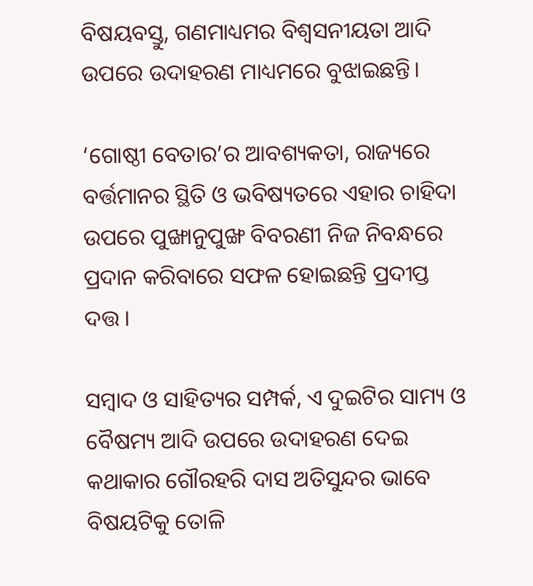ବିଷୟବସ୍ତୁ, ଗଣମାଧ୍ୟମର ବିଶ୍ୱସନୀୟତା ଆଦି ଉପରେ ଉଦାହରଣ ମାଧ୍ୟମରେ ବୁଝାଇଛନ୍ତି।

‘ଗୋଷ୍ଠୀ ବେତାର’ର ଆବଶ୍ୟକତା, ରାଜ୍ୟରେ ବର୍ତ୍ତମାନର ସ୍ଥିତି ଓ ଭବିଷ୍ୟତରେ ଏହାର ଚାହିଦା ଉପରେ ପୁଙ୍ଖାନୁପୁଙ୍ଖ ବିବରଣୀ ନିଜ ନିବନ୍ଧରେ ପ୍ରଦାନ କରିବାରେ ସଫଳ ହୋଇଛନ୍ତି ପ୍ରଦୀପ୍ତ ଦତ୍ତ।

ସମ୍ବାଦ ଓ ସାହିତ୍ୟର ସମ୍ପର୍କ, ଏ ଦୁଇଟିର ସାମ୍ୟ ଓ ବୈଷମ୍ୟ ଆଦି ଉପରେ ଉଦାହରଣ ଦେଇ କଥାକାର ଗୌରହରି ଦାସ ଅତିସୁନ୍ଦର ଭାବେ ବିଷୟଟିକୁ ତୋଳି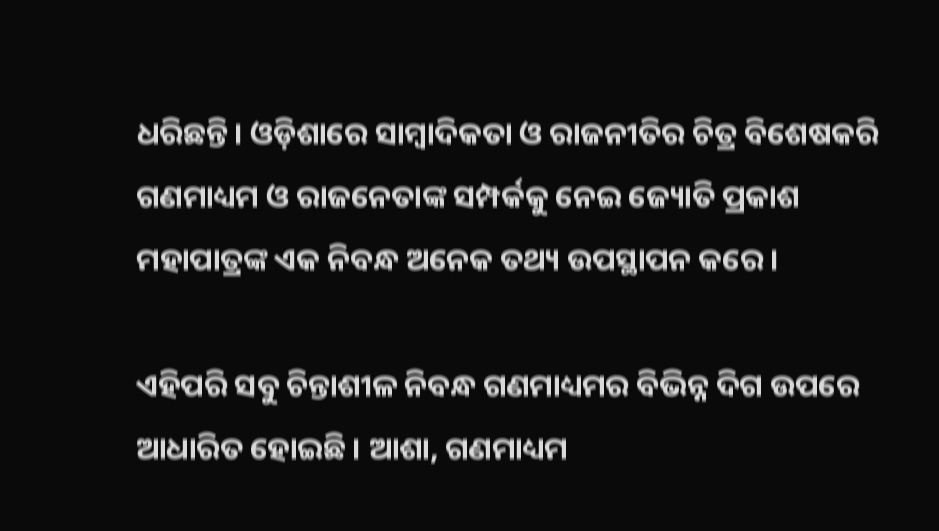ଧରିଛନ୍ତି। ଓଡ଼ିଶାରେ ସାମ୍ବାଦିକତା ଓ ରାଜନୀତିର ଚିତ୍ର ବିଶେଷକରି ଗଣମାଧ୍ୟମ ଓ ରାଜନେତାଙ୍କ ସମ୍ପର୍କକୁ ନେଇ ଜ୍ୟୋତି ପ୍ରକାଶ ମହାପାତ୍ରଙ୍କ ଏକ ନିବନ୍ଧ ଅନେକ ତଥ୍ୟ ଉପସ୍ଥାପନ କରେ।

ଏହିପରି ସବୁ ଚିନ୍ତାଶୀଳ ନିବନ୍ଧ ଗଣମାଧ୍ୟମର ବିଭିନ୍ନ ଦିଗ ଉପରେ ଆଧାରିତ ହୋଇଛି । ଆଶା, ଗଣମାଧ୍ୟମ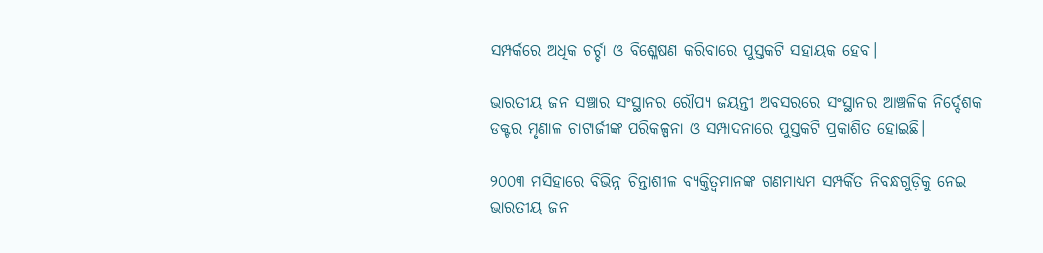ସମ୍ପର୍କରେ ଅଧିକ ଚର୍ଚ୍ଚା ଓ ବିଶ୍ଳେଷଣ କରିବାରେ ପୁସ୍ତକଟି ସହାୟକ ହେବ।

ଭାରତୀୟ ଜନ ସଞ୍ଚାର ସଂସ୍ଥାନର ରୌପ୍ୟ ଜୟନ୍ତୀ ଅବସରରେ ସଂସ୍ଥାନର ଆଞ୍ଚଳିକ ନିର୍ଦ୍ଦେଶକ ଡକ୍ଟର ମୃଣାଳ ଚାଟାର୍ଜୀଙ୍କ ପରିକଳ୍ପନା ଓ ସମ୍ପାଦନାରେ ପୁସ୍ତକଟି ପ୍ରକାଶିତ ହୋଇଛି।

୨୦୦୩ ମସିହାରେ ବିଭିନ୍ନ ଚିନ୍ତାଶୀଳ ବ୍ୟକ୍ତିତ୍ୱମାନଙ୍କ ଗଣମାଧ୍ୟମ ସମ୍ପର୍କିତ ନିବନ୍ଧଗୁଡ଼ିକୁ ନେଇ ଭାରତୀୟ ଜନ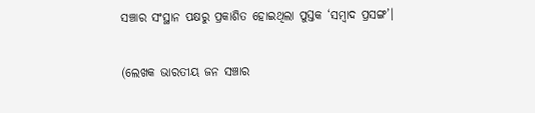ସଞ୍ଚାର ସଂସ୍ଥାନ ପକ୍ଷରୁ ପ୍ରକାଶିତ ହୋଇଥିଲା ପୁସ୍ତକ ‘ସମ୍ବାଦ ପ୍ରସଙ୍ଗ’।

(ଲେଖକ ଭାରତୀୟ ଜନ ସଞ୍ଚାର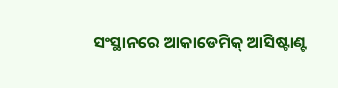ସଂସ୍ଥାନରେ ଆକାଡେମିକ୍ ଆସିଷ୍ଟାଣ୍ଟ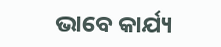ଭାବେ କାର୍ଯ୍ୟ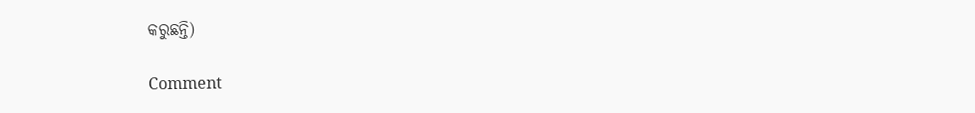କରୁଛନ୍ତି)

Comment